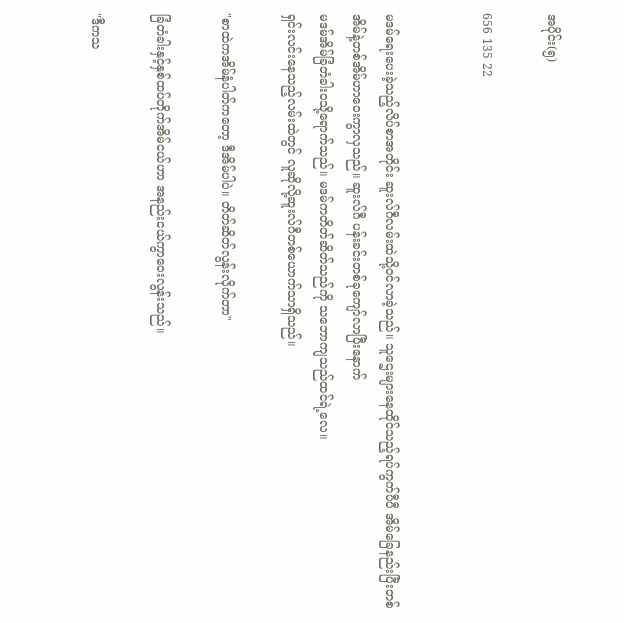အပိုင်း(၅)

656 135 22


မဒမ်ရေးပေးခဲ့သည့်လိပ်စာအတိုင်း ဆူးလ်ဂီလမ်းထဲသို့၀င်လာခဲ့သည်။ သူဌေးများနေထိုင်သည့်ရပ်ကွက်ပီပီ အိမ်ခြေနည်းပြီးတစ်အိမ်နဲ့တစ်အိမ်ဟာဝေးကွာလှသည်။ ဆူးလ်ဂီ ပန်းခင်းတစ်ခုကျော်လာပြီးနောက်
မဒမ်အိမ်ခြံတံခါး၀သို့ရောက်သည်။ မဒမ်ကတိတ်ဆိတ်သည်ကို သဘောကျသည်ထင်ရဲ့လေ။
ရှင်းလင်းနေသည့်လမ်းထဲတွင် လူဆိုလို့ဆူးလ်ဂီတစ်ယောက်သာရှိသည်။

"စာထဲကအိမ်နံပါတ်ကတော့ ဒီအိမ်ပါပဲ။ တိတ်ဆိတ်လွန်းလိုက်တာ"

ခြံတံခါးနှင့်နှစ်ထပ်တိုက်အိမ်ငယ်ဟာ အနည်းငယ်ကွာဝေးလွန်းသည်။

"ဒီကသ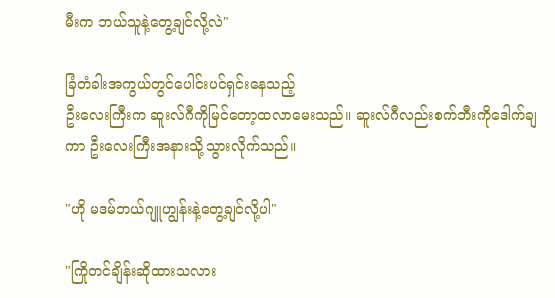မီးက ဘယ်သူနဲ့တွေ့ချင်လို့လဲ"

ခြံတံခါးအကွယ်တွင်ပေါင်းပင်ရှင်းနေသည့်
ဦးလေးကြီးက ဆူးလ်ဂီကိုမြင်တော့ထလာမေးသည်။ ဆူးလ်ဂီလည်းစက်ဘီးကိုဒေါက်ချကာ ဦးလေးကြီးအနားသို့သွားလိုက်သည်။

"ဟို မဒမ်ဘယ်ဂျူဟျွန်းနဲ့တွေ့ချင်လို့ပါ"

"ကြိုတင်ချိန်းဆိုထားသလား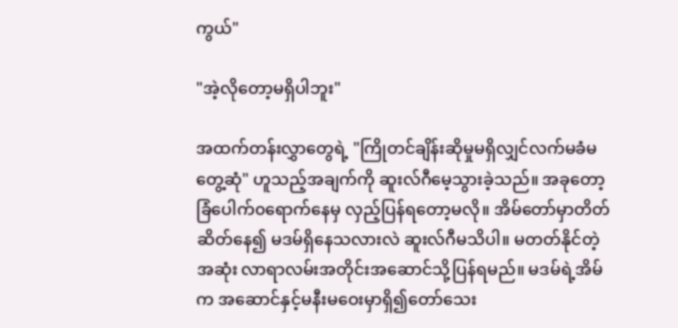ကွယ်"

"အဲ့လိုတော့မရှိပါဘူး"

အထက်တန်းလွှာတွေရဲ့ "ကြိုတင်ချိန်းဆိုမှုမရှိလျှင်လက်မခံမတွေ့ဆုံ" ဟူသည့်အချက်ကို ဆူးလ်ဂီမေ့သွားခဲ့သည်။ အခုတော့ ခြံပေါက်၀ရောက်နေမှ လှည့်ပြန်ရတော့မလို။ အိမ်တော်မှာတိတ်ဆိတ်နေ၍ မဒမ်ရှိနေသလားလဲ ဆူးလ်ဂီမသိပါ။ မတတ်နိုင်တဲ့အဆုံး လာရာလမ်းအတိုင်းအဆောင်သို့ပြန်ရမည်။ မဒမ်ရဲ့အိမ်က အဆောင်နှင့်မနီးမဝေးမှာရှိ၍တော်သေး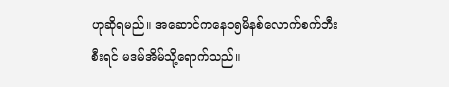ဟုဆိုရမည်။ အဆောင်ကနေ၁၅မိနစ်လောက်စက်ဘီးစီးရင် မဒမ်အိမ်သို့ရောက်သည်။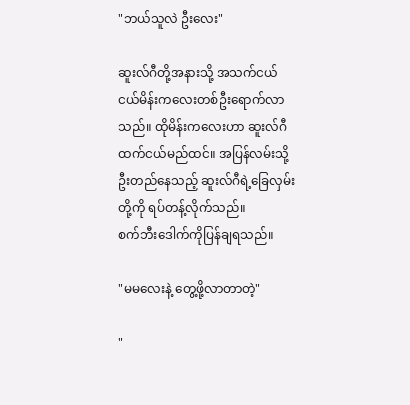"ဘယ်သူလဲ ဦးလေး"

ဆူးလ်ဂီတို့အနားသို့ အသက်ငယ်ငယ်မိန်းကလေးတစ်ဦးရောက်လာသည်။ ထိုမိန်းကလေးဟာ ဆူးလ်ဂီထက်ငယ်မည်ထင်။ အပြန်လမ်းသို့ဦးတည်နေသည့် ဆူးလ်ဂီရဲ့ခြေလှမ်းတို့ကို ရပ်တန့်လိုက်သည်။
စက်ဘီးဒေါက်ကိုပြန်ချရသည်။

"မမလေးနဲ့ တွေ့ဖို့လာတာတဲ့"

"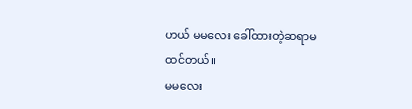ဟယ် မမလေး ခေါ်ထားတဲ့ဆရာမထင်တယ်။
မမလေး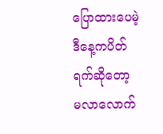ပြောထားပေမဲ့ ဒီနေ့ကပိတ်ရက်ဆိုတော့
မလာလောက်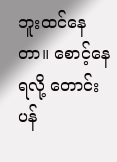ဘူးထင်နေတာ။ စောင့်နေရလို့ တောင်းပန်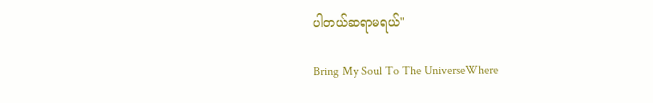ပါတယ်ဆရာမရယ်"

Bring My Soul To The UniverseWhere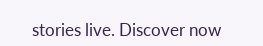stories live. Discover now